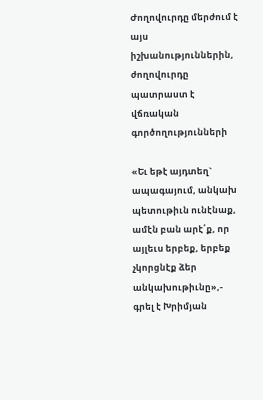Ժողովուրդը մերժում է այս իշխանություններին, ժողովուրդը պատրաստ է վճռական գործողությունների

«Եւ եթէ այդտեղ` ապագայում, անկախ պետութիւն ունէնաք, ամէն բան արէ՛ք, որ այլեւս երբեք, երբեք չկորցնէք ձեր անկախութիւնը»,- գրել է Խրիմյան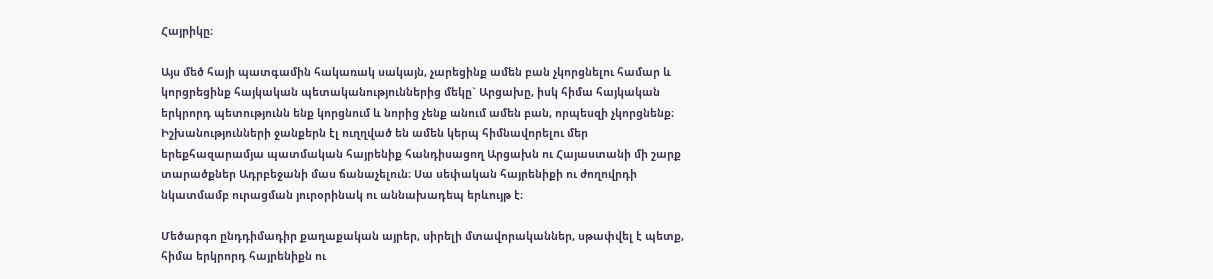Հայրիկը։

Այս մեծ հայի պատգամին հակառակ սակայն, չարեցինք ամեն բան չկորցնելու համար և կորցրեցինք հայկական պետականություններից մեկը` Արցախը, իսկ հիմա հայկական երկրորդ պետությունն ենք կորցնում և նորից չենք անում ամեն բան, որպեսզի չկորցնենք։ Իշխանությունների ջանքերն էլ ուղղված են ամեն կերպ հիմնավորելու մեր երեքհազարամյա պատմական հայրենիք հանդիսացող Արցախն ու Հայաստանի մի շարք տարածքներ Ադրբեջանի մաս ճանաչելուն։ Սա սեփական հայրենիքի ու ժողովրդի նկատմամբ ուրացման յուրօրինակ ու աննախադեպ երևույթ է։

Մեծարգո ընդդիմադիր քաղաքական այրեր, սիրելի մտավորականներ, սթափվել է պետք, հիմա երկրորդ հայրենիքն ու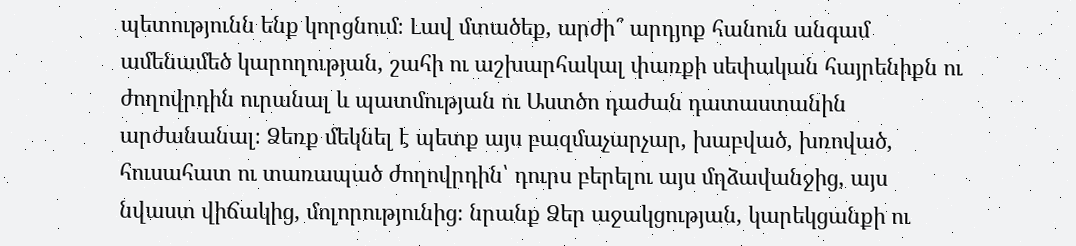պետությունն ենք կորցնում։ Լավ մտածեք, արժի՞ արդյոք հանուն անգամ ամենամեծ կարողության, շահի ու աշխարհակալ փառքի սեփական հայրենիքն ու ժողովրդին ուրանալ և պատմության ու Աստծո դաժան դատաստանին արժանանալ։ Ձեռք մեկնել է պետք այս բազմաչարչար, խաբված, խռոված, հուսահատ ու տառապած ժողովրդին՝ դուրս բերելու այս մղձավանջից, այս նվաստ վիճակից, մոլորությունից։ նրանք Ձեր աջակցության, կարեկցանքի ու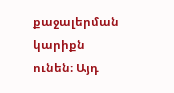քաջալերման կարիքն ունեն։ Այդ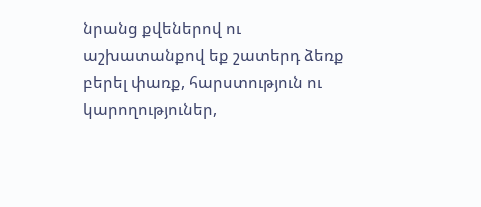նրանց քվեներով ու աշխատանքով եք շատերդ ձեռք բերել փառք, հարստություն ու կարողություներ,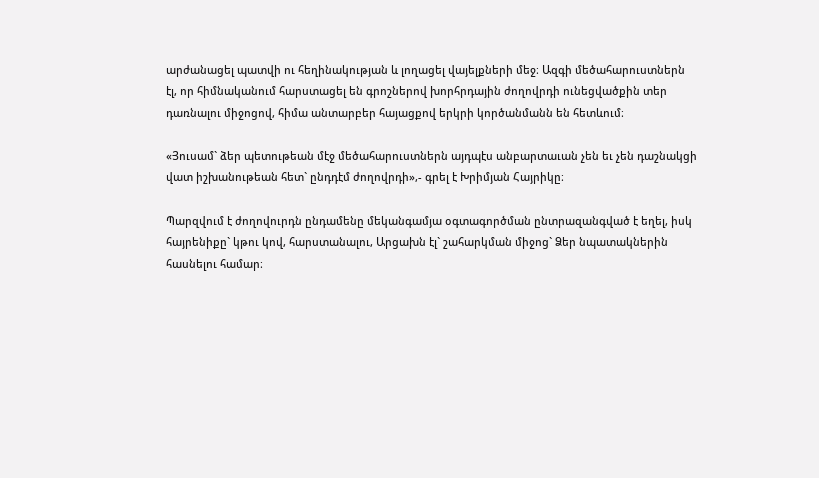արժանացել պատվի ու հեղինակության և լողացել վայելքների մեջ։ Ազգի մեծահարուստներն էլ, որ հիմնականում հարստացել են գրոշներով խորհրդային ժողովրդի ունեցվածքին տեր դառնալու միջոցով, հիմա անտարբեր հայացքով երկրի կործանմանն են հետևում։

«Յուսամ` ձեր պետութեան մէջ մեծահարուստներն այդպէս անբարտաւան չեն եւ չեն դաշնակցի վատ իշխանութեան հետ` ընդդէմ ժողովրդի»,- գրել է Խրիմյան Հայրիկը։

Պարզվում է ժողովուրդն ընդամենը մեկանգամյա օգտագործման ընտրազանգված է եղել, իսկ հայրենիքը` կթու կով, հարստանալու, Արցախն էլ` շահարկման միջոց` Ձեր նպատակներին հասնելու համար։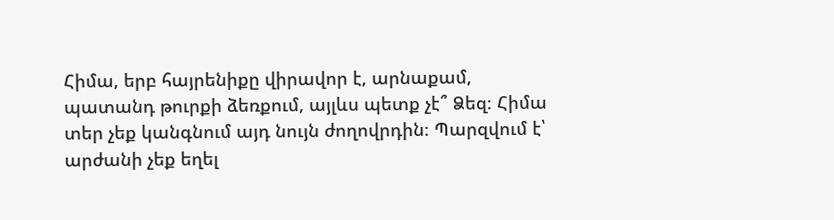Հիմա, երբ հայրենիքը վիրավոր է, արնաքամ, պատանդ թուրքի ձեռքում, այլևս պետք չէ՞ Ձեզ։ Հիմա տեր չեք կանգնում այդ նույն ժողովրդին։ Պարզվում է՝ արժանի չեք եղել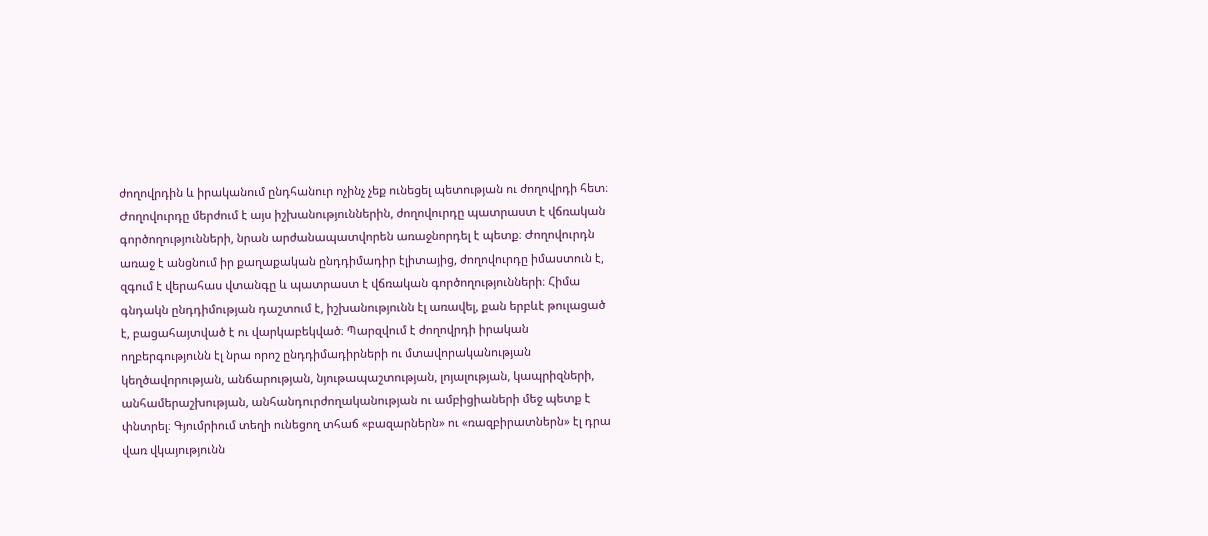ժողովրդին և իրականում ընդհանուր ոչինչ չեք ունեցել պետության ու ժողովրդի հետ։ Ժողովուրդը մերժում է այս իշխանություններին, ժողովուրդը պատրաստ է վճռական գործողությունների, նրան արժանապատվորեն առաջնորդել է պետք։ Ժողովուրդն առաջ է անցնում իր քաղաքական ընդդիմադիր էլիտայից, ժողովուրդը իմաստուն է, զգում է վերահաս վտանգը և պատրաստ է վճռական գործողությունների։ Հիմա գնդակն ընդդիմության դաշտում է, իշխանությունն էլ առավել, քան երբևէ թուլացած է, բացահայտված է ու վարկաբեկված։ Պարզվում է ժողովրդի իրական ողբերգությունն էլ նրա որոշ ընդդիմադիրների ու մտավորականության կեղծավորության, անճարության, նյութապաշտության, լոյալության, կապրիզների, անհամերաշխության, անհանդուրժողականության ու ամբիցիաների մեջ պետք է փնտրել։ Գյումրիում տեղի ունեցող տհաճ «բազարներն» ու «ռազբիրատներն» էլ դրա վառ վկայությունն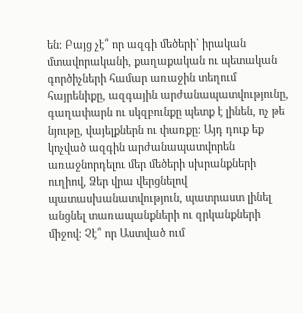են։ Բայց չէ՞ որ ազգի մեծերի` իրական մտավորականի, քաղաքական ու պետական գործիչների համար առաջին տեղում հայրենիքը, ազգային արժանապատվությունը, գաղափարն ու սկզբունքը պետք է լինեն, ոչ թե նյութը, վայելքներն ու փառքը։ Այդ դուք եք կոչված ազգին արժանապատվորեն առաջնորդելու մեր մեծերի սխրանքների ուղիով, Ձեր վրա վերցնելով պատասխանատվություն, պատրաստ լինել անցնել տառապանքների ու զրկանքների միջով։ Չէ՞ որ Աստված ում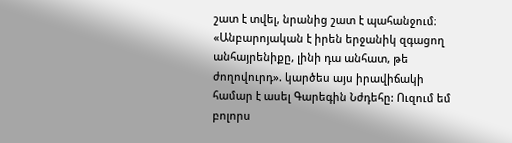շատ է տվել, նրանից շատ է պահանջում։ «Անբարոյական է իրեն երջանիկ զգացող անհայրենիքը, լինի դա անհատ, թե ժողովուրդ». կարծես այս իրավիճակի համար է ասել Գարեգին Նժդեհը: Ուզում եմ բոլորս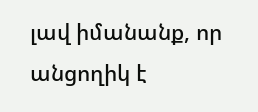լավ իմանանք, որ անցողիկ է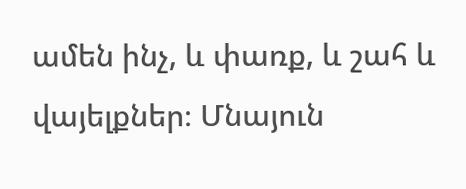ամեն ինչ, և փառք, և շահ և վայելքներ։ Մնայուն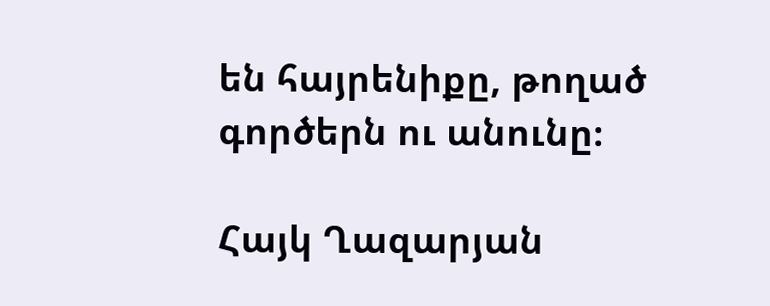են հայրենիքը, թողած գործերն ու անունը։

Հայկ Ղազարյան